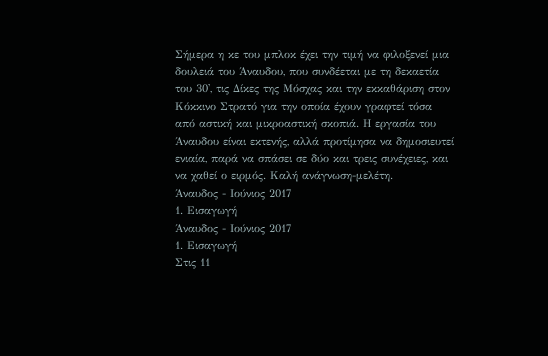Σήμερα η κε του μπλοκ έχει την τιμή να φιλοξενεί μια δουλειά του Άναυδου, που συνδέεται με τη δεκαετία του 30', τις Δίκες της Μόσχας και την εκκαθάριση στον Κόκκινο Στρατό για την οποία έχουν γραφτεί τόσα από αστική και μικροαστική σκοπιά. Η εργασία του Άναυδου είναι εκτενής, αλλά προτίμησα να δημοσιευτεί ενιαία, παρά να σπάσει σε δύο και τρεις συνέχειες, και να χαθεί ο ειρμός. Καλή ανάγνωση-μελέτη.
Άναυδος - Ιούνιος 2017
1. Εισαγωγή
Άναυδος - Ιούνιος 2017
1. Εισαγωγή
Στις 11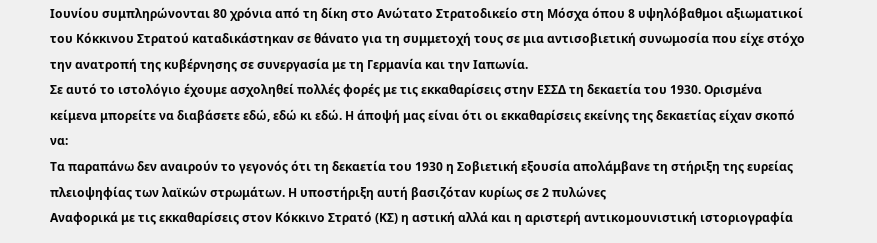Ιουνίου συμπληρώνονται 80 χρόνια από τη δίκη στο Ανώτατο Στρατοδικείο στη Μόσχα όπου 8 υψηλόβαθμοι αξιωματικοί του Κόκκινου Στρατού καταδικάστηκαν σε θάνατο για τη συμμετοχή τους σε μια αντισοβιετική συνωμοσία που είχε στόχο την ανατροπή της κυβέρνησης σε συνεργασία με τη Γερμανία και την Ιαπωνία.
Σε αυτό το ιστολόγιο έχουμε ασχοληθεί πολλές φορές με τις εκκαθαρίσεις στην ΕΣΣΔ τη δεκαετία του 1930. Ορισμένα κείμενα μπορείτε να διαβάσετε εδώ, εδώ κι εδώ. Η άποψή μας είναι ότι οι εκκαθαρίσεις εκείνης της δεκαετίας είχαν σκοπό να:
Τα παραπάνω δεν αναιρούν το γεγονός ότι τη δεκαετία του 1930 η Σοβιετική εξουσία απολάμβανε τη στήριξη της ευρείας πλειοψηφίας των λαϊκών στρωμάτων. Η υποστήριξη αυτή βασιζόταν κυρίως σε 2 πυλώνες
Αναφορικά με τις εκκαθαρίσεις στον Κόκκινο Στρατό (ΚΣ) η αστική αλλά και η αριστερή αντικομουνιστική ιστοριογραφία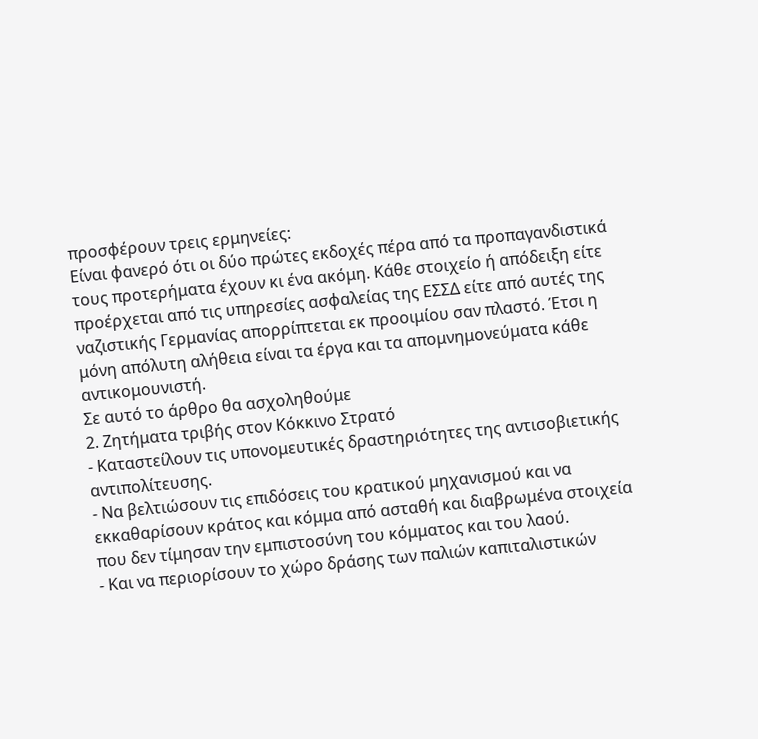προσφέρουν τρεις ερμηνείες:
Είναι φανερό ότι οι δύο πρώτες εκδοχές πέρα από τα προπαγανδιστικά τους προτερήματα έχουν κι ένα ακόμη. Κάθε στοιχείο ή απόδειξη είτε προέρχεται από τις υπηρεσίες ασφαλείας της ΕΣΣΔ είτε από αυτές της ναζιστικής Γερμανίας απορρίπτεται εκ προοιμίου σαν πλαστό. Έτσι η μόνη απόλυτη αλήθεια είναι τα έργα και τα απομνημονεύματα κάθε αντικομουνιστή.
Σε αυτό το άρθρο θα ασχοληθούμε
2. Ζητήματα τριβής στον Κόκκινο Στρατό
- Καταστείλουν τις υπονομευτικές δραστηριότητες της αντισοβιετικής αντιπολίτευσης.
- Να βελτιώσουν τις επιδόσεις του κρατικού μηχανισμού και να εκκαθαρίσουν κράτος και κόμμα από ασταθή και διαβρωμένα στοιχεία που δεν τίμησαν την εμπιστοσύνη του κόμματος και του λαού.
- Και να περιορίσουν το χώρο δράσης των παλιών καπιταλιστικών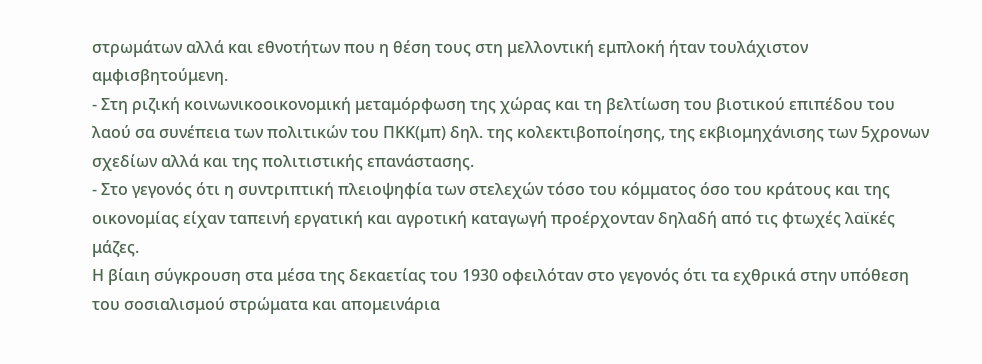στρωμάτων αλλά και εθνοτήτων που η θέση τους στη μελλοντική εμπλοκή ήταν τουλάχιστον αμφισβητούμενη.
- Στη ριζική κοινωνικοοικονομική μεταμόρφωση της χώρας και τη βελτίωση του βιοτικού επιπέδου του λαού σα συνέπεια των πολιτικών του ΠΚΚ(μπ) δηλ. της κολεκτιβοποίησης, της εκβιομηχάνισης των 5χρονων σχεδίων αλλά και της πολιτιστικής επανάστασης.
- Στο γεγονός ότι η συντριπτική πλειοψηφία των στελεχών τόσο του κόμματος όσο του κράτους και της οικονομίας είχαν ταπεινή εργατική και αγροτική καταγωγή προέρχονταν δηλαδή από τις φτωχές λαϊκές μάζες.
Η βίαιη σύγκρουση στα μέσα της δεκαετίας του 1930 οφειλόταν στο γεγονός ότι τα εχθρικά στην υπόθεση του σοσιαλισμού στρώματα και απομεινάρια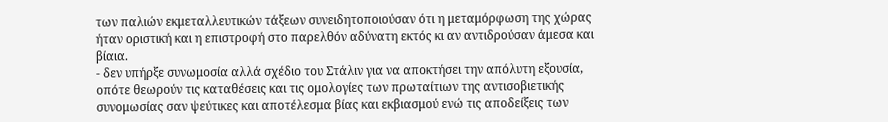των παλιών εκμεταλλευτικών τάξεων συνειδητοποιούσαν ότι η μεταμόρφωση της χώρας ήταν οριστική και η επιστροφή στο παρελθόν αδύνατη εκτός κι αν αντιδρούσαν άμεσα και βίαια.
- δεν υπήρξε συνωμοσία αλλά σχέδιο του Στάλιν για να αποκτήσει την απόλυτη εξουσία, οπότε θεωρούν τις καταθέσεις και τις ομολογίες των πρωταίτιων της αντισοβιετικής συνομωσίας σαν ψεύτικες και αποτέλεσμα βίας και εκβιασμού ενώ τις αποδείξεις των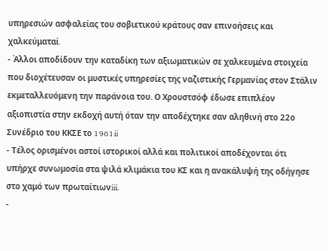υπηρεσιών ασφαλείας του σοβιετικού κράτους σαν επινοήσεις και χαλκεύματαi.
- Άλλοι αποδίδουν την καταδίκη των αξιωματικών σε χαλκευμένα στοιχεία που διοχέτευσαν οι μυστικές υπηρεσίες της ναζιστικής Γερμανίας στον Στάλιν εκμεταλλευόμενη την παράνοια του. Ο Χρουστσόφ έδωσε επιπλέον αξιοπιστία στην εκδοχή αυτή όταν την αποδέχτηκε σαν αληθινή στο 22ο Συνέδριο του ΚΚΣΕ το 1961ii
- Τέλος ορισμένοι αστοί ιστορικοί αλλά και πολιτικοί αποδέχονται ότι υπήρχε συνωμοσία στα ψιλά κλιμάκια του ΚΣ και η ανακάλυψή της οδήγησε στο χαμό των πρωταίτιωνiii.
-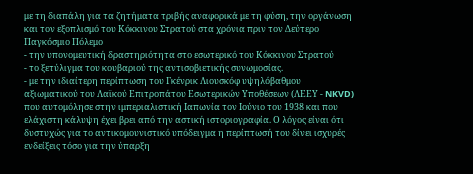με τη διαπάλη για τα ζητήματα τριβής αναφορικά με τη φύση, την οργάνωση και τον εξοπλισμό του Κόκκινου Στρατού στα χρόνια πριν τον Δεύτερο Παγκόσμιο Πόλεμο
- την υπονομευτική δραστηριότητα στο εσωτερικό του Κόκκινου Στρατού
- το ξετύλιγμα του κουβαριού της αντισοβιετικής συνωμοσίας.
- με την ιδιαίτερη περίπτωση του Γκένρικ Λιουσκόφ υψηλόβαθμου αξιωματικού του Λαϊκού Επιτροπάτου Εσωτερικών Υποθέσεων (ΛΕΕΥ - NKVD) που αυτομόλησε στην ιμπεριαλιστική Ιαπωνία τον Ιούνιο του 1938 και που ελάχιστη κάλυψη έχει βρει από την αστική ιστοριογραφία. Ο λόγος είναι ότι δυστυχώς για το αντικομουνιστικό υπόδειγμα η περίπτωσή του δίνει ισχυρές ενδείξεις τόσο για την ύπαρξη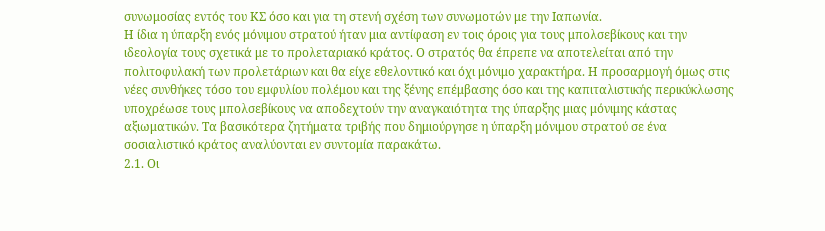συνωμοσίας εντός του ΚΣ όσο και για τη στενή σχέση των συνωμοτών με την Ιαπωνία.
Η ίδια η ύπαρξη ενός μόνιμου στρατού ήταν μια αντίφαση εν τοις όροις για τους μπολσεβίκους και την ιδεολογία τους σχετικά με το προλεταριακό κράτος. Ο στρατός θα έπρεπε να αποτελείται από την πολιτοφυλακή των προλετάριων και θα είχε εθελοντικό και όχι μόνιμο χαρακτήρα. Η προσαρμογή όμως στις νέες συνθήκες τόσο του εμφυλίου πολέμου και της ξένης επέμβασης όσο και της καπιταλιστικής περικύκλωσης υποχρέωσε τους μπολσεβίκους να αποδεχτούν την αναγκαιότητα της ύπαρξης μιας μόνιμης κάστας αξιωματικών. Τα βασικότερα ζητήματα τριβής που δημιούργησε η ύπαρξη μόνιμου στρατού σε ένα σοσιαλιστικό κράτος αναλύονται εν συντομία παρακάτω.
2.1. Οι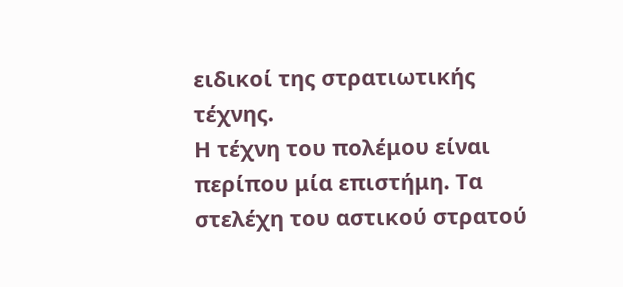ειδικοί της στρατιωτικής τέχνης.
Η τέχνη του πολέμου είναι περίπου μία επιστήμη. Τα στελέχη του αστικού στρατού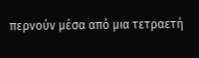περνούν μέσα από μια τετραετή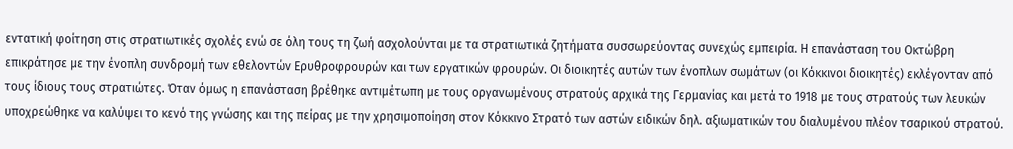εντατική φοίτηση στις στρατιωτικές σχολές ενώ σε όλη τους τη ζωή ασχολούνται με τα στρατιωτικά ζητήματα συσσωρεύοντας συνεχώς εμπειρία. Η επανάσταση του Οκτώβρη επικράτησε με την ένοπλη συνδρομή των εθελοντών Ερυθροφρουρών και των εργατικών φρουρών. Οι διοικητές αυτών των ένοπλων σωμάτων (οι Κόκκινοι διοικητές) εκλέγονταν από τους ίδιους τους στρατιώτες. Όταν όμως η επανάσταση βρέθηκε αντιμέτωπη με τους οργανωμένους στρατούς αρχικά της Γερμανίας και μετά το 1918 με τους στρατούς των λευκών υποχρεώθηκε να καλύψει το κενό της γνώσης και της πείρας με την χρησιμοποίηση στον Κόκκινο Στρατό των αστών ειδικών δηλ. αξιωματικών του διαλυμένου πλέον τσαρικού στρατού.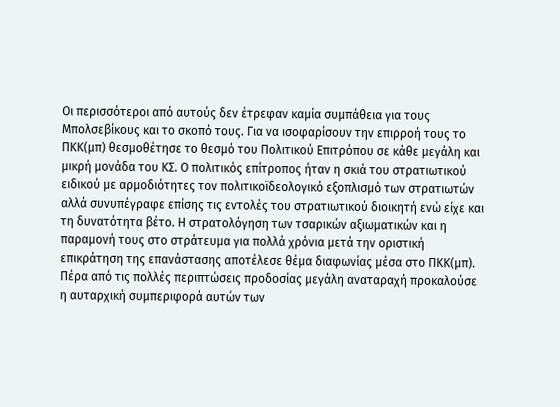Οι περισσότεροι από αυτούς δεν έτρεφαν καμία συμπάθεια για τους Μπολσεβίκους και το σκοπό τους. Για να ισοφαρίσουν την επιρροή τους το ΠΚΚ(μπ) θεσμοθέτησε το θεσμό του Πολιτικού Επιτρόπου σε κάθε μεγάλη και μικρή μονάδα του ΚΣ. Ο πολιτικός επίτροπος ήταν η σκιά του στρατιωτικού ειδικού με αρμοδιότητες τον πολιτικοϊδεολογικό εξοπλισμό των στρατιωτών αλλά συνυπέγραφε επίσης τις εντολές του στρατιωτικού διοικητή ενώ είχε και τη δυνατότητα βέτο. Η στρατολόγηση των τσαρικών αξιωματικών και η παραμονή τους στο στράτευμα για πολλά χρόνια μετά την οριστική επικράτηση της επανάστασης αποτέλεσε θέμα διαφωνίας μέσα στο ΠΚΚ(μπ). Πέρα από τις πολλές περιπτώσεις προδοσίας μεγάλη αναταραχή προκαλούσε η αυταρχική συμπεριφορά αυτών των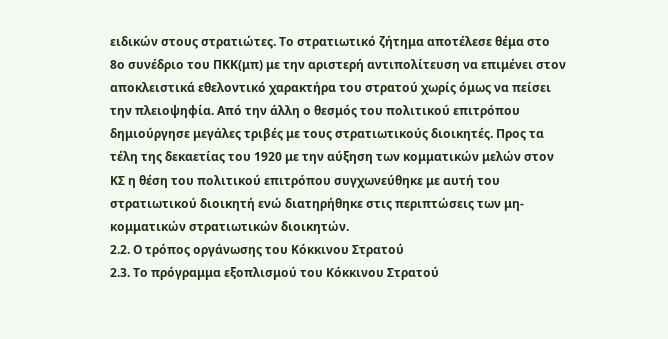ειδικών στους στρατιώτες. Το στρατιωτικό ζήτημα αποτέλεσε θέμα στο 8ο συνέδριο του ΠΚΚ(μπ) με την αριστερή αντιπολίτευση να επιμένει στον αποκλειστικά εθελοντικό χαρακτήρα του στρατού χωρίς όμως να πείσει την πλειοψηφία. Από την άλλη ο θεσμός του πολιτικού επιτρόπου δημιούργησε μεγάλες τριβές με τους στρατιωτικούς διοικητές. Προς τα τέλη της δεκαετίας του 1920 με την αύξηση των κομματικών μελών στον ΚΣ η θέση του πολιτικού επιτρόπου συγχωνεύθηκε με αυτή του στρατιωτικού διοικητή ενώ διατηρήθηκε στις περιπτώσεις των μη-κομματικών στρατιωτικών διοικητών.
2.2. Ο τρόπος οργάνωσης του Κόκκινου Στρατού
2.3. Το πρόγραμμα εξοπλισμού του Κόκκινου Στρατού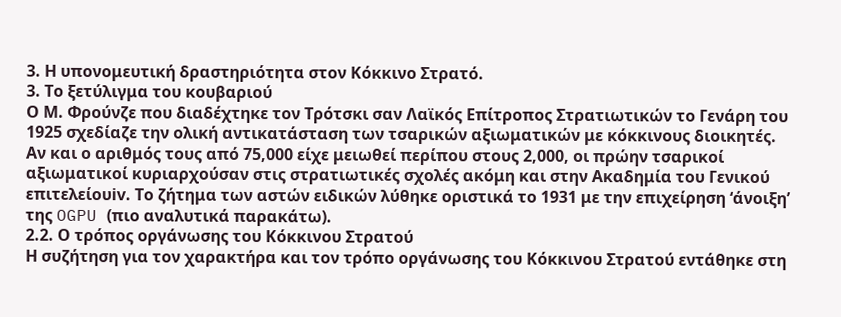3. Η υπονομευτική δραστηριότητα στον Κόκκινο Στρατό.
3. Το ξετύλιγμα του κουβαριού
Ο Μ. Φρούνζε που διαδέχτηκε τον Τρότσκι σαν Λαϊκός Επίτροπος Στρατιωτικών το Γενάρη του 1925 σχεδίαζε την ολική αντικατάσταση των τσαρικών αξιωματικών με κόκκινους διοικητές. Αν και ο αριθμός τους από 75,000 είχε μειωθεί περίπου στους 2,000, οι πρώην τσαρικοί αξιωματικοί κυριαρχούσαν στις στρατιωτικές σχολές ακόμη και στην Ακαδημία του Γενικού επιτελείουiv. Το ζήτημα των αστών ειδικών λύθηκε οριστικά το 1931 με την επιχείρηση ‘άνοιξη’ της OGPU (πιο αναλυτικά παρακάτω).
2.2. Ο τρόπος οργάνωσης του Κόκκινου Στρατού
Η συζήτηση για τον χαρακτήρα και τον τρόπο οργάνωσης του Κόκκινου Στρατού εντάθηκε στη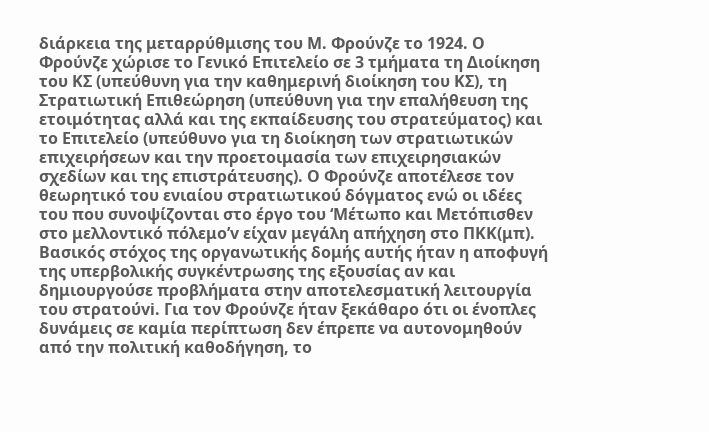διάρκεια της μεταρρύθμισης του Μ. Φρούνζε το 1924. Ο Φρούνζε χώρισε το Γενικό Επιτελείο σε 3 τμήματα τη Διοίκηση του ΚΣ (υπεύθυνη για την καθημερινή διοίκηση του ΚΣ), τη Στρατιωτική Επιθεώρηση (υπεύθυνη για την επαλήθευση της ετοιμότητας αλλά και της εκπαίδευσης του στρατεύματος) και το Επιτελείο (υπεύθυνο για τη διοίκηση των στρατιωτικών επιχειρήσεων και την προετοιμασία των επιχειρησιακών σχεδίων και της επιστράτευσης). Ο Φρούνζε αποτέλεσε τον θεωρητικό του ενιαίου στρατιωτικού δόγματος ενώ οι ιδέες του που συνοψίζονται στο έργο του ‘Μέτωπο και Μετόπισθεν στο μελλοντικό πόλεμο’v είχαν μεγάλη απήχηση στο ΠΚΚ(μπ).
Βασικός στόχος της οργανωτικής δομής αυτής ήταν η αποφυγή της υπερβολικής συγκέντρωσης της εξουσίας αν και δημιουργούσε προβλήματα στην αποτελεσματική λειτουργία του στρατούvi. Για τον Φρούνζε ήταν ξεκάθαρο ότι οι ένοπλες δυνάμεις σε καμία περίπτωση δεν έπρεπε να αυτονομηθούν από την πολιτική καθοδήγηση, το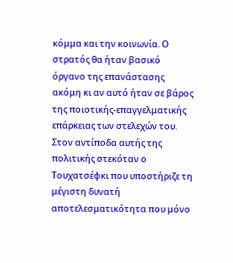κόμμα και την κοινωνία. Ο στρατός θα ήταν βασικό όργανο της επανάστασης ακόμη κι αν αυτό ήταν σε βάρος της ποιοτικής-επαγγελματικής επάρκειας των στελεχών του. Στον αντίποδα αυτής της πολιτικής στεκόταν ο Τουχατσέφκι που υποστήριζε τη μέγιστη δυνατή αποτελεσματικότητα που μόνο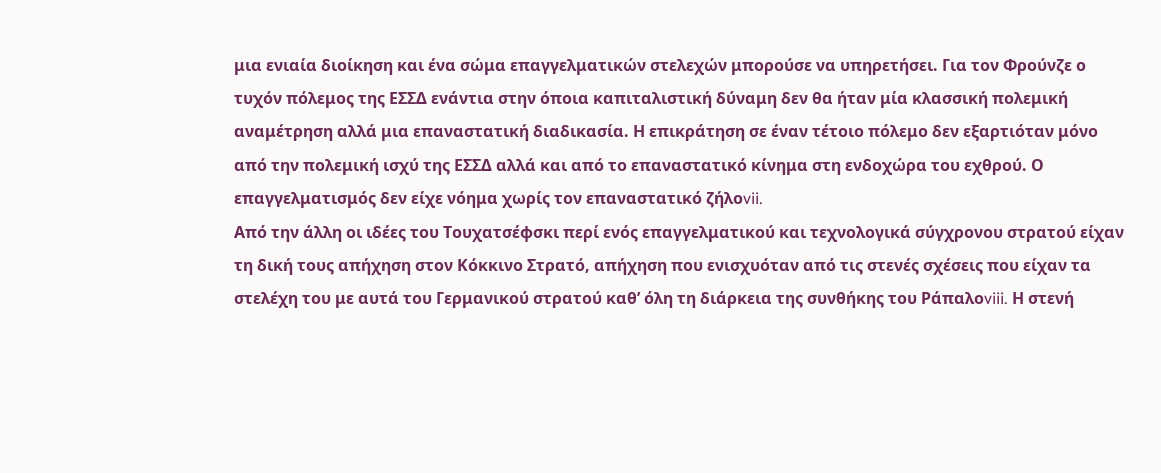μια ενιαία διοίκηση και ένα σώμα επαγγελματικών στελεχών μπορούσε να υπηρετήσει. Για τον Φρούνζε ο τυχόν πόλεμος της ΕΣΣΔ ενάντια στην όποια καπιταλιστική δύναμη δεν θα ήταν μία κλασσική πολεμική αναμέτρηση αλλά μια επαναστατική διαδικασία. Η επικράτηση σε έναν τέτοιο πόλεμο δεν εξαρτιόταν μόνο από την πολεμική ισχύ της ΕΣΣΔ αλλά και από το επαναστατικό κίνημα στη ενδοχώρα του εχθρού. Ο επαγγελματισμός δεν είχε νόημα χωρίς τον επαναστατικό ζήλοvii.
Από την άλλη οι ιδέες του Τουχατσέφσκι περί ενός επαγγελματικού και τεχνολογικά σύγχρονου στρατού είχαν τη δική τους απήχηση στον Κόκκινο Στρατό, απήχηση που ενισχυόταν από τις στενές σχέσεις που είχαν τα στελέχη του με αυτά του Γερμανικού στρατού καθ’ όλη τη διάρκεια της συνθήκης του Ράπαλοviii. Η στενή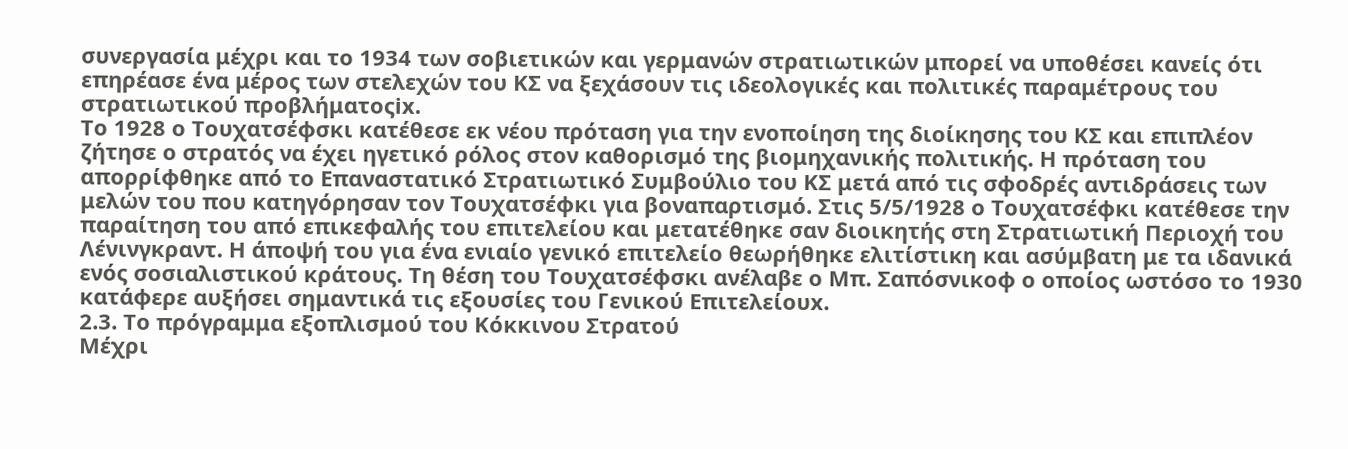συνεργασία μέχρι και το 1934 των σοβιετικών και γερμανών στρατιωτικών μπορεί να υποθέσει κανείς ότι επηρέασε ένα μέρος των στελεχών του ΚΣ να ξεχάσουν τις ιδεολογικές και πολιτικές παραμέτρους του στρατιωτικού προβλήματοςix.
Το 1928 ο Τουχατσέφσκι κατέθεσε εκ νέου πρόταση για την ενοποίηση της διοίκησης του ΚΣ και επιπλέον ζήτησε ο στρατός να έχει ηγετικό ρόλος στον καθορισμό της βιομηχανικής πολιτικής. Η πρόταση του απορρίφθηκε από το Επαναστατικό Στρατιωτικό Συμβούλιο του ΚΣ μετά από τις σφοδρές αντιδράσεις των μελών του που κατηγόρησαν τον Τουχατσέφκι για βοναπαρτισμό. Στις 5/5/1928 ο Τουχατσέφκι κατέθεσε την παραίτηση του από επικεφαλής του επιτελείου και μετατέθηκε σαν διοικητής στη Στρατιωτική Περιοχή του Λένινγκραντ. Η άποψή του για ένα ενιαίο γενικό επιτελείο θεωρήθηκε ελιτίστικη και ασύμβατη με τα ιδανικά ενός σοσιαλιστικού κράτους. Τη θέση του Τουχατσέφσκι ανέλαβε ο Μπ. Σαπόσνικοφ ο οποίος ωστόσο το 1930 κατάφερε αυξήσει σημαντικά τις εξουσίες του Γενικού Επιτελείουx.
2.3. Το πρόγραμμα εξοπλισμού του Κόκκινου Στρατού
Μέχρι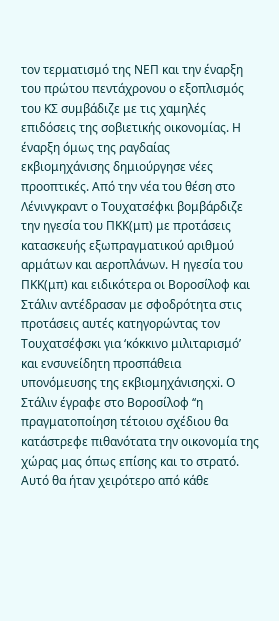τον τερματισμό της ΝΕΠ και την έναρξη του πρώτου πεντάχρονου ο εξοπλισμός του ΚΣ συμβάδιζε με τις χαμηλές επιδόσεις της σοβιετικής οικονομίας. Η έναρξη όμως της ραγδαίας εκβιομηχάνισης δημιούργησε νέες προοπτικές. Από την νέα του θέση στο Λένινγκραντ ο Τουχατσέφκι βομβάρδιζε την ηγεσία του ΠΚΚ(μπ) με προτάσεις κατασκευής εξωπραγματικού αριθμού αρμάτων και αεροπλάνων. Η ηγεσία του ΠΚΚ(μπ) και ειδικότερα οι Βοροσίλοφ και Στάλιν αντέδρασαν με σφοδρότητα στις προτάσεις αυτές κατηγορώντας τον Τουχατσέφσκι για ‘κόκκινο μιλιταρισμό’ και ενσυνείδητη προσπάθεια υπονόμευσης της εκβιομηχάνισηςxi. Ο Στάλιν έγραφε στο Βοροσίλοφ ‘‘η πραγματοποίηση τέτοιου σχέδιου θα κατάστρεφε πιθανότατα την οικονομία της χώρας μας όπως επίσης και το στρατό. Αυτό θα ήταν χειρότερο από κάθε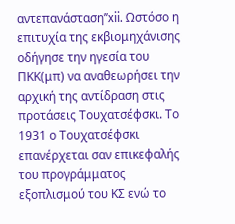αντεπανάσταση’’xii. Ωστόσο η επιτυχία της εκβιομηχάνισης οδήγησε την ηγεσία του ΠΚΚ(μπ) να αναθεωρήσει την αρχική της αντίδραση στις προτάσεις Τουχατσέφσκι. Το 1931 ο Τουχατσέφσκι επανέρχεται σαν επικεφαλής του προγράμματος εξοπλισμού του ΚΣ ενώ το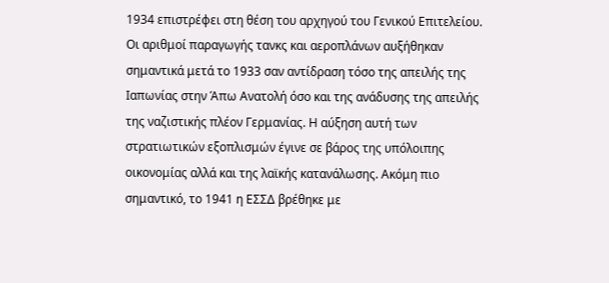1934 επιστρέφει στη θέση του αρχηγού του Γενικού Επιτελείου. Οι αριθμοί παραγωγής τανκς και αεροπλάνων αυξήθηκαν σημαντικά μετά το 1933 σαν αντίδραση τόσο της απειλής της Ιαπωνίας στην Άπω Ανατολή όσο και της ανάδυσης της απειλής της ναζιστικής πλέον Γερμανίας. Η αύξηση αυτή των στρατιωτικών εξοπλισμών έγινε σε βάρος της υπόλοιπης οικονομίας αλλά και της λαϊκής κατανάλωσης. Ακόμη πιο σημαντικό, το 1941 η ΕΣΣΔ βρέθηκε με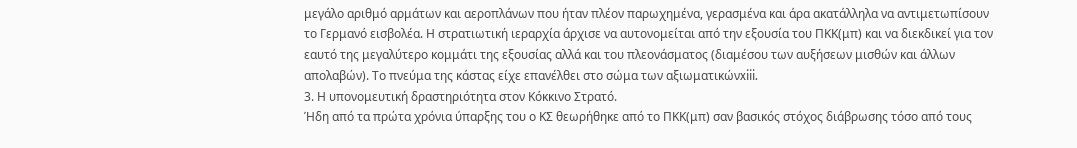μεγάλο αριθμό αρμάτων και αεροπλάνων που ήταν πλέον παρωχημένα, γερασμένα και άρα ακατάλληλα να αντιμετωπίσουν το Γερμανό εισβολέα. Η στρατιωτική ιεραρχία άρχισε να αυτονομείται από την εξουσία του ΠΚΚ(μπ) και να διεκδικεί για τον εαυτό της μεγαλύτερο κομμάτι της εξουσίας αλλά και του πλεονάσματος (διαμέσου των αυξήσεων μισθών και άλλων απολαβών). Το πνεύμα της κάστας είχε επανέλθει στο σώμα των αξιωματικώνxiii.
3. Η υπονομευτική δραστηριότητα στον Κόκκινο Στρατό.
Ήδη από τα πρώτα χρόνια ύπαρξης του ο ΚΣ θεωρήθηκε από το ΠΚΚ(μπ) σαν βασικός στόχος διάβρωσης τόσο από τους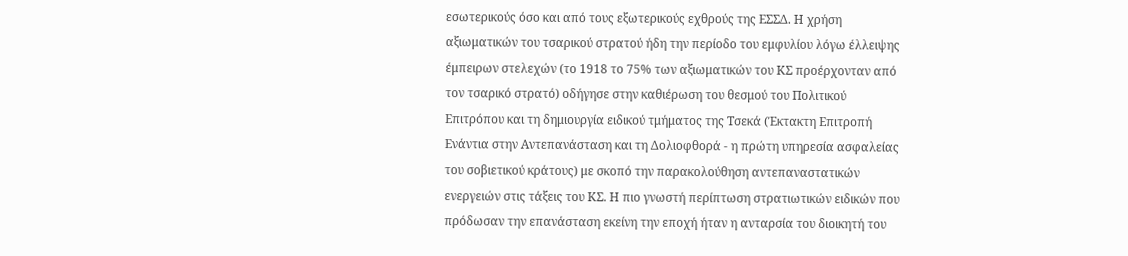εσωτερικούς όσο και από τους εξωτερικούς εχθρούς της ΕΣΣΔ. Η χρήση αξιωματικών του τσαρικού στρατού ήδη την περίοδο του εμφυλίου λόγω έλλειψης έμπειρων στελεχών (το 1918 το 75% των αξιωματικών του ΚΣ προέρχονταν από τον τσαρικό στρατό) οδήγησε στην καθιέρωση του θεσμού του Πολιτικού Επιτρόπου και τη δημιουργία ειδικού τμήματος της Τσεκά (Έκτακτη Επιτροπή Ενάντια στην Αντεπανάσταση και τη Δολιοφθορά - η πρώτη υπηρεσία ασφαλείας του σοβιετικού κράτους) με σκοπό την παρακολούθηση αντεπαναστατικών ενεργειών στις τάξεις του ΚΣ. Η πιο γνωστή περίπτωση στρατιωτικών ειδικών που πρόδωσαν την επανάσταση εκείνη την εποχή ήταν η ανταρσία του διοικητή του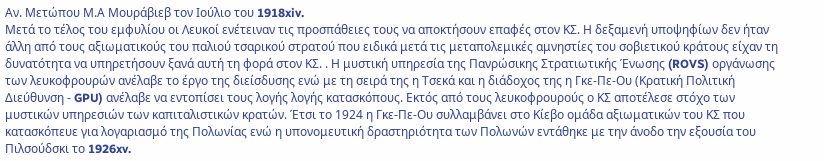Αν. Μετώπου Μ.Α Μουράβιεβ τον Ιούλιο του 1918xiv.
Μετά το τέλος του εμφυλίου οι Λευκοί ενέτειναν τις προσπάθειες τους να αποκτήσουν επαφές στον ΚΣ. Η δεξαμενή υποψηφίων δεν ήταν άλλη από τους αξιωματικούς του παλιού τσαρικού στρατού που ειδικά μετά τις μεταπολεμικές αμνηστίες του σοβιετικού κράτους είχαν τη δυνατότητα να υπηρετήσουν ξανά αυτή τη φορά στον ΚΣ. . Η μυστική υπηρεσία της Πανρώσικης Στρατιωτικής Ένωσης (ROVS) οργάνωσης των λευκοφρουρών ανέλαβε το έργο της διείσδυσης ενώ με τη σειρά της η Τσεκά και η διάδοχος της η Γκε-Πε-Ου (Κρατική Πολιτική Διεύθυνση - GPU) ανέλαβε να εντοπίσει τους λογής λογής κατασκόπους. Εκτός από τους λευκοφρουρούς ο ΚΣ αποτέλεσε στόχο των μυστικών υπηρεσιών των καπιταλιστικών κρατών. Έτσι το 1924 η Γκε-Πε-Ου συλλαμβάνει στο Κίεβο ομάδα αξιωματικών του ΚΣ που κατασκόπευε για λογαριασμό της Πολωνίας ενώ η υπονομευτική δραστηριότητα των Πολωνών εντάθηκε με την άνοδο την εξουσία του Πιλσούδσκι το 1926xv.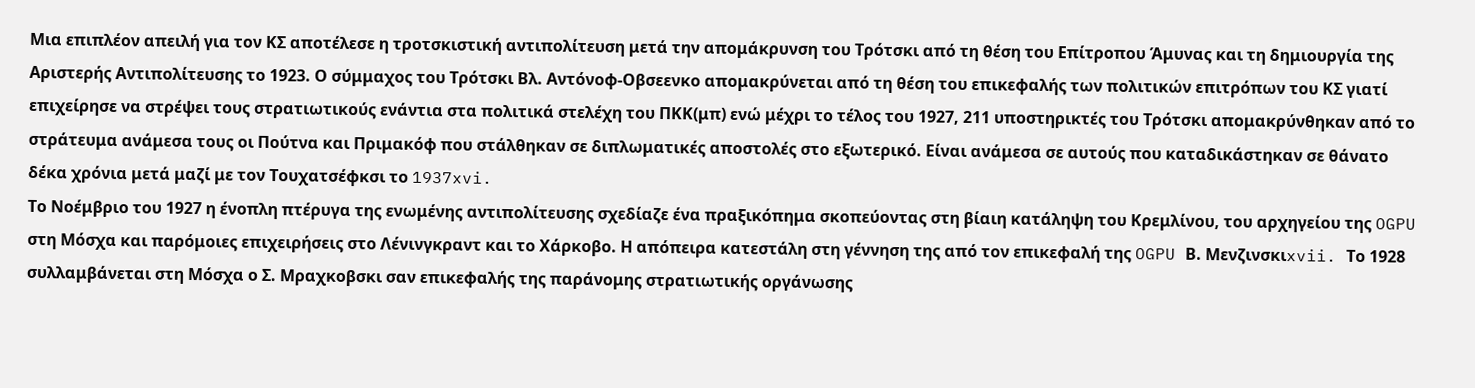Μια επιπλέον απειλή για τον ΚΣ αποτέλεσε η τροτσκιστική αντιπολίτευση μετά την απομάκρυνση του Τρότσκι από τη θέση του Επίτροπου Άμυνας και τη δημιουργία της Αριστερής Αντιπολίτευσης το 1923. Ο σύμμαχος του Τρότσκι Βλ. Αντόνοφ-Οβσεενκο απομακρύνεται από τη θέση του επικεφαλής των πολιτικών επιτρόπων του ΚΣ γιατί επιχείρησε να στρέψει τους στρατιωτικούς ενάντια στα πολιτικά στελέχη του ΠΚΚ(μπ) ενώ μέχρι το τέλος του 1927, 211 υποστηρικτές του Τρότσκι απομακρύνθηκαν από το στράτευμα ανάμεσα τους οι Πούτνα και Πριμακόφ που στάλθηκαν σε διπλωματικές αποστολές στο εξωτερικό. Είναι ανάμεσα σε αυτούς που καταδικάστηκαν σε θάνατο δέκα χρόνια μετά μαζί με τον Τουχατσέφκσι το 1937xvi.
Το Νοέμβριο του 1927 η ένοπλη πτέρυγα της ενωμένης αντιπολίτευσης σχεδίαζε ένα πραξικόπημα σκοπεύοντας στη βίαιη κατάληψη του Κρεμλίνου, του αρχηγείου της OGPU στη Μόσχα και παρόμοιες επιχειρήσεις στο Λένινγκραντ και το Χάρκοβο. Η απόπειρα κατεστάλη στη γέννηση της από τον επικεφαλή της OGPU Β. Μενζινσκιxvii. Το 1928 συλλαμβάνεται στη Μόσχα ο Σ. Μραχκοβσκι σαν επικεφαλής της παράνομης στρατιωτικής οργάνωσης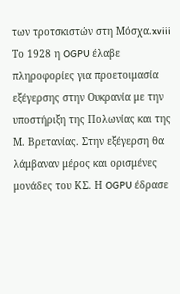των τροτσκιστών στη Μόσχα.xviii
Το 1928 η OGPU έλαβε πληροφορίες για προετοιμασία εξέγερσης στην Ουκρανία με την υποστήριξη της Πολωνίας και της Μ. Βρετανίας. Στην εξέγερση θα λάμβαναν μέρος και ορισμένες μονάδες του ΚΣ. Η OGPU έδρασε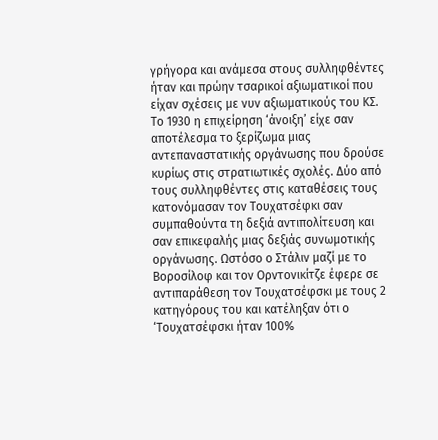γρήγορα και ανάμεσα στους συλληφθέντες ήταν και πρώην τσαρικοί αξιωματικοί που είχαν σχέσεις με νυν αξιωματικούς του ΚΣ. Το 1930 η επιχείρηση ‘άνοιξη’ είχε σαν αποτέλεσμα το ξερίζωμα μιας αντεπαναστατικής οργάνωσης που δρούσε κυρίως στις στρατιωτικές σχολές. Δύο από τους συλληφθέντες στις καταθέσεις τους κατονόμασαν τον Τουχατσέφκι σαν συμπαθούντα τη δεξιά αντιπολίτευση και σαν επικεφαλής μιας δεξιάς συνωμοτικής οργάνωσης. Ωστόσο ο Στάλιν μαζί με το Βοροσίλοφ και τον Ορντονικίτζε έφερε σε αντιπαράθεση τον Τουχατσέφσκι με τους 2 κατηγόρους του και κατέληξαν ότι ο ‘Τουχατσέφσκι ήταν 100%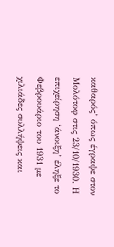καθαρός’ όπως έγραψε στον Μολότοφ στις 23/10/1930. Η επιχείρηση ‘άνοιξη’ έληξε το Φεβρουάριο του 1931 με χιλιάδες συλλήψεις και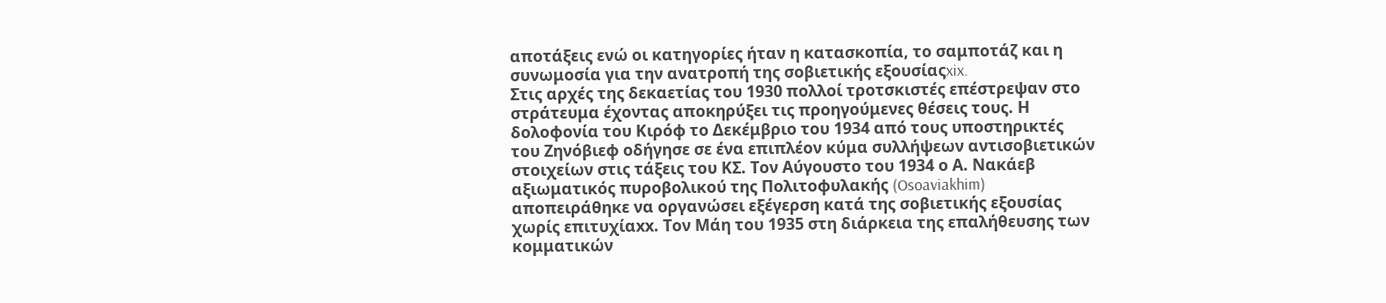αποτάξεις ενώ οι κατηγορίες ήταν η κατασκοπία, το σαμποτάζ και η συνωμοσία για την ανατροπή της σοβιετικής εξουσίαςxix.
Στις αρχές της δεκαετίας του 1930 πολλοί τροτσκιστές επέστρεψαν στο στράτευμα έχοντας αποκηρύξει τις προηγούμενες θέσεις τους. Η δολοφονία του Κιρόφ το Δεκέμβριο του 1934 από τους υποστηρικτές του Ζηνόβιεφ οδήγησε σε ένα επιπλέον κύμα συλλήψεων αντισοβιετικών στοιχείων στις τάξεις του ΚΣ. Τον Αύγουστο του 1934 ο Α. Νακάεβ αξιωματικός πυροβολικού της Πολιτοφυλακής (Osoaviakhim) αποπειράθηκε να οργανώσει εξέγερση κατά της σοβιετικής εξουσίας χωρίς επιτυχίαxx. Τον Μάη του 1935 στη διάρκεια της επαλήθευσης των κομματικών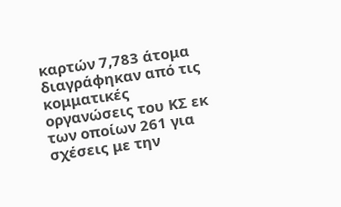καρτών 7,783 άτομα διαγράφηκαν από τις κομματικές οργανώσεις του ΚΣ εκ των οποίων 261 για σχέσεις με την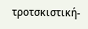τροτσκιστική-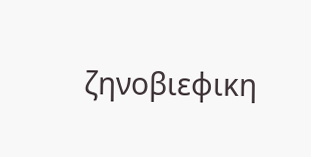ζηνοβιεφικη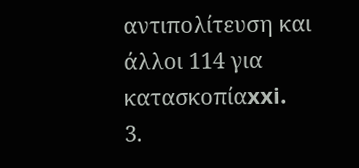αντιπολίτευση και άλλοι 114 για κατασκοπίαxxi.
3.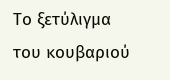Το ξετύλιγμα του κουβαριού